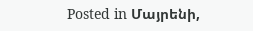Posted in Մայրենի,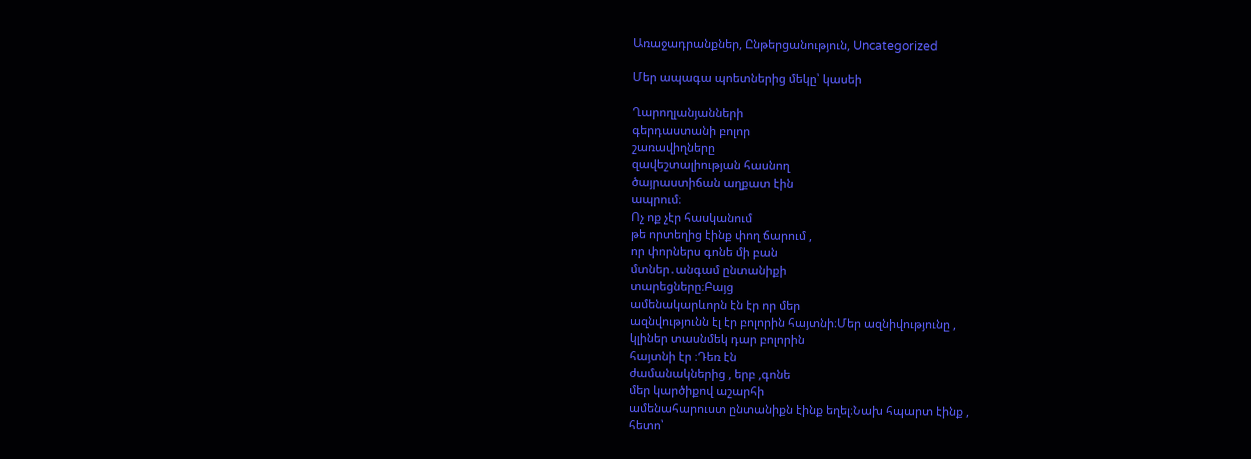Առաջադրանքներ, Ընթերցանություն, Uncategorized

Մեր ապագա պոետներից մեկը՝ կասեի

Ղարողլանյանների
գերդաստանի բոլոր
շառավիղները
զավեշտալիության հասնող
ծայրաստիճան աղքատ էին
ապրում։
Ոչ ոք չէր հասկանում
թե որտեղից էինք փող ճարում ,
որ փորներս գոնե մի բան
մտներ․անգամ ընտանիքի
տարեցները։Բայց
ամենակարևորն էն էր որ մեր
ազնվությունն էլ էր բոլորին հայտնի։Մեր ազնիվությունը ,
կլիներ տասնմեկ դար բոլորին
հայտնի էր ։Դեռ էն
ժամանակներից , երբ ,գոնե
մեր կարծիքով աշարհի
ամենահարուստ ընտանիքն էինք եղել։Նախ հպարտ էինք ,
հետո՝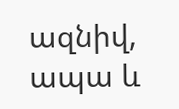ազնիվ, ապա և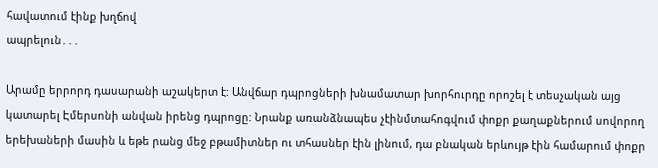հավատում էինք խղճով
ապրելուն․․․

Արամը երրորդ դասարանի աշակերտ է: Անվճար դպրոցների խնամատար խորհուրդը որոշել է տեսչական այց կատարել Էմերսոնի անվան իրենց դպրոցը: Նրանք առանձնապես չէինմտահոգվում փոքր քաղաքներում սովորող երեխաների մասին և եթե րանց մեջ բթամիտներ ու տհասներ էին լինում, դա բնական երևույթ էին համարում փոքր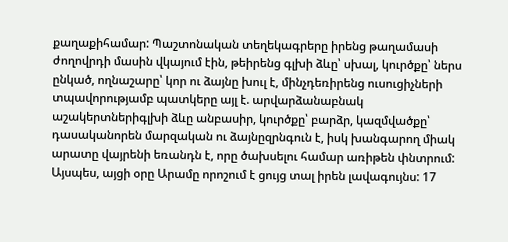քաղաքիհամար: Պաշտոնական տեղեկագրերը իրենց թաղամասի ժողովրդի մասին վկայում էին, թեիրենց գլխի ձևը՝ սխալ, կուրծքը՝ ներս ընկած, ողնաշարը՝ կոր ու ձայնը խուլ է, մինչդեռիրենց ուսուցիչների տպավորությամբ պատկերը այլ է. արվարձանաբնակ աշակերտներիգլխի ձևը անբասիր, կուրծքը՝ բարձր, կազմվածքը՝ դասականորեն մարզական ու ձայնըզրնգուն է, իսկ խանգարող միակ արատը վայրենի եռանդն է, որը ծախսելու համար առիթեն փնտրում: Այսպես, այցի օրը Արամը որոշում է ցույց տալ իրեն լավագույնս: 17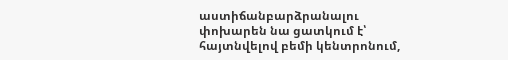աստիճանբարձրանալու փոխարեն նա ցատկում է՝ հայտնվելով բեմի կենտրոնում,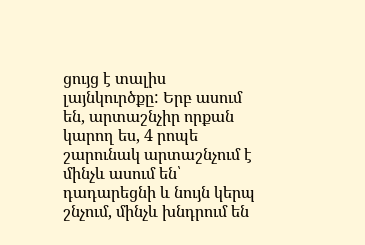ցույց է տալիս լայնկուրծքը: Երբ ասում են, արտաշնչիր որքան կարող ես, 4 րոպե շարունակ արտաշնչում է մինչև ասում են՝ դադարեցնի և նույն կերպ շնչում, մինչև խնդրում են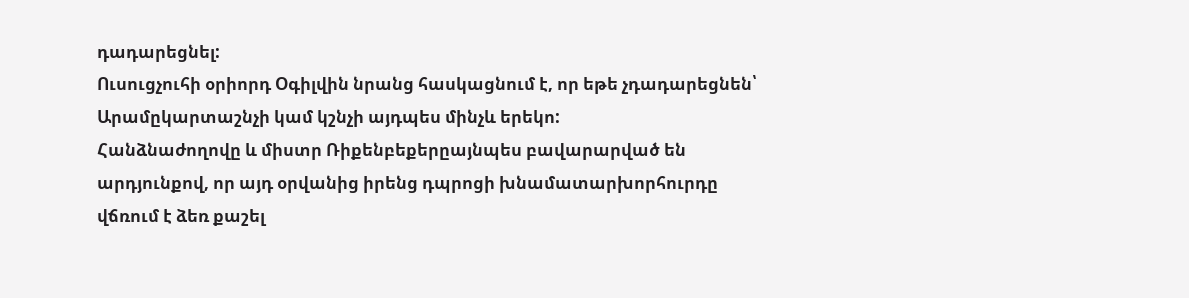դադարեցնել:
Ուսուցչուհի օրիորդ Օգիլվին նրանց հասկացնում է, որ եթե չդադարեցնեն՝ Արամըկարտաշնչի կամ կշնչի այդպես մինչև երեկո:
Հանձնաժողովը և միստր Ռիքենբեքերըայնպես բավարարված են արդյունքով, որ այդ օրվանից իրենց դպրոցի խնամատարխորհուրդը վճռում է ձեռ քաշել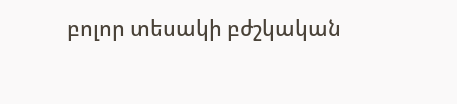բոլոր տեսակի բժշկական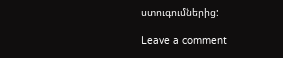ստուգումներից:

Leave a comment